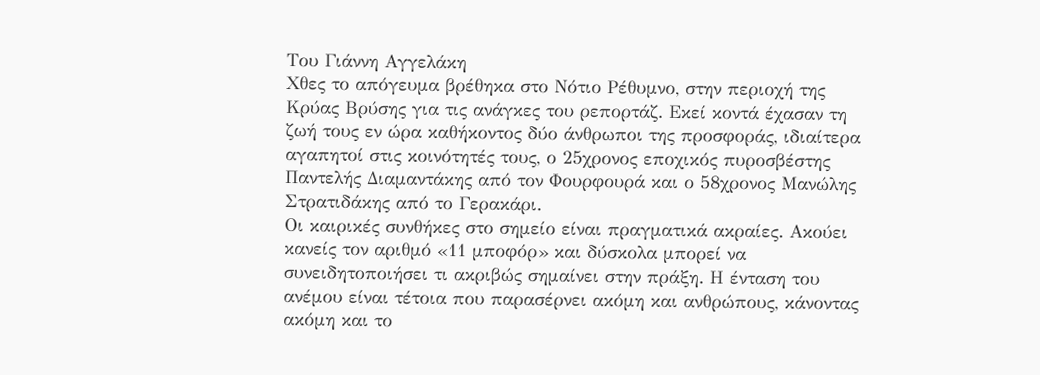Του Γιάννη Αγγελάκη
Χθες το απόγευμα βρέθηκα στο Νότιο Ρέθυμνο, στην περιοχή της Κρύας Βρύσης για τις ανάγκες του ρεπορτάζ. Εκεί κοντά έχασαν τη ζωή τους εν ώρα καθήκοντος δύο άνθρωποι της προσφοράς, ιδιαίτερα αγαπητοί στις κοινότητές τους, ο 25χρονος εποχικός πυροσβέστης Παντελής Διαμαντάκης από τον Φουρφουρά και ο 58χρονος Μανώλης Στρατιδάκης από το Γερακάρι.
Οι καιρικές συνθήκες στο σημείο είναι πραγματικά ακραίες. Ακούει κανείς τον αριθμό «11 μποφόρ» και δύσκολα μπορεί να συνειδητοποιήσει τι ακριβώς σημαίνει στην πράξη. Η ένταση του ανέμου είναι τέτοια που παρασέρνει ακόμη και ανθρώπους, κάνοντας ακόμη και το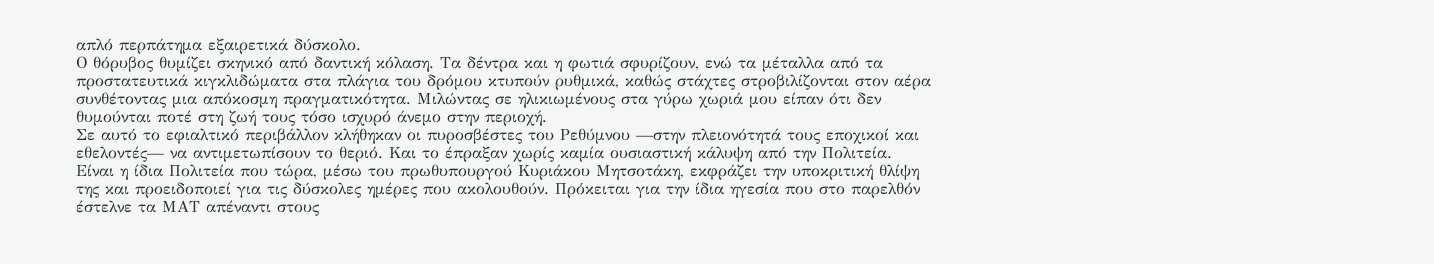απλό περπάτημα εξαιρετικά δύσκολο.
Ο θόρυβος θυμίζει σκηνικό από δαντική κόλαση. Τα δέντρα και η φωτιά σφυρίζουν, ενώ τα μέταλλα από τα προστατευτικά κιγκλιδώματα στα πλάγια του δρόμου κτυπούν ρυθμικά, καθώς στάχτες στροβιλίζονται στον αέρα συνθέτοντας μια απόκοσμη πραγματικότητα. Μιλώντας σε ηλικιωμένους στα γύρω χωριά μου είπαν ότι δεν θυμούνται ποτέ στη ζωή τους τόσο ισχυρό άνεμο στην περιοχή.
Σε αυτό το εφιαλτικό περιβάλλον κλήθηκαν οι πυροσβέστες του Ρεθύμνου —στην πλειονότητά τους εποχικοί και εθελοντές— να αντιμετωπίσουν το θεριό. Και το έπραξαν χωρίς καμία ουσιαστική κάλυψη από την Πολιτεία.
Είναι η ίδια Πολιτεία που τώρα, μέσω του πρωθυπουργού Κυριάκου Μητσοτάκη, εκφράζει την υποκριτική θλίψη της και προειδοποιεί για τις δύσκολες ημέρες που ακολουθούν. Πρόκειται για την ίδια ηγεσία που στο παρελθόν έστελνε τα ΜΑΤ απέναντι στους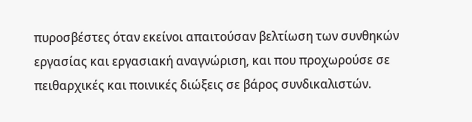πυροσβέστες όταν εκείνοι απαιτούσαν βελτίωση των συνθηκών εργασίας και εργασιακή αναγνώριση, και που προχωρούσε σε πειθαρχικές και ποινικές διώξεις σε βάρος συνδικαλιστών.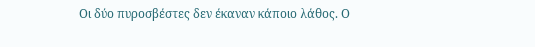Οι δύο πυροσβέστες δεν έκαναν κάποιο λάθος. Ο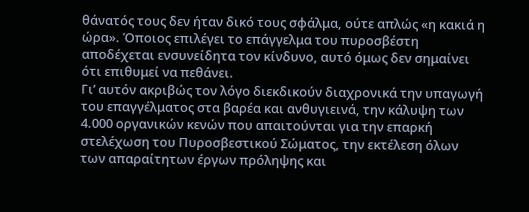θάνατός τους δεν ήταν δικό τους σφάλμα, ούτε απλώς «η κακιά η ώρα». Όποιος επιλέγει το επάγγελμα του πυροσβέστη αποδέχεται ενσυνείδητα τον κίνδυνο, αυτό όμως δεν σημαίνει ότι επιθυμεί να πεθάνει.
Γι’ αυτόν ακριβώς τον λόγο διεκδικούν διαχρονικά την υπαγωγή του επαγγέλματος στα βαρέα και ανθυγιεινά, την κάλυψη των 4.000 οργανικών κενών που απαιτούνται για την επαρκή στελέχωση του Πυροσβεστικού Σώματος, την εκτέλεση όλων των απαραίτητων έργων πρόληψης και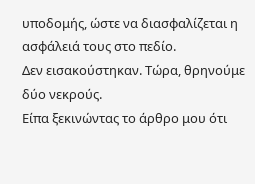υποδομής, ώστε να διασφαλίζεται η ασφάλειά τους στο πεδίο.
Δεν εισακούστηκαν. Τώρα, θρηνούμε δύο νεκρούς.
Είπα ξεκινώντας το άρθρο μου ότι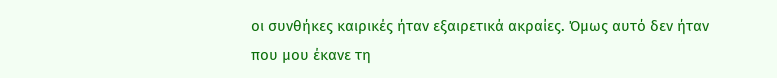οι συνθήκες καιρικές ήταν εξαιρετικά ακραίες. Όμως αυτό δεν ήταν που μου έκανε τη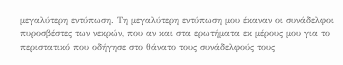μεγαλύτερη εντύπωση. Τη μεγαλύτερη εντύπωση μου έκαναν οι συνάδελφοι πυροσβέστες των νεκρών, που αν και στα ερωτήματα εκ μέρους μου για το περιστατικό που οδήγησε στο θάνατο τους συνάδελφούς τους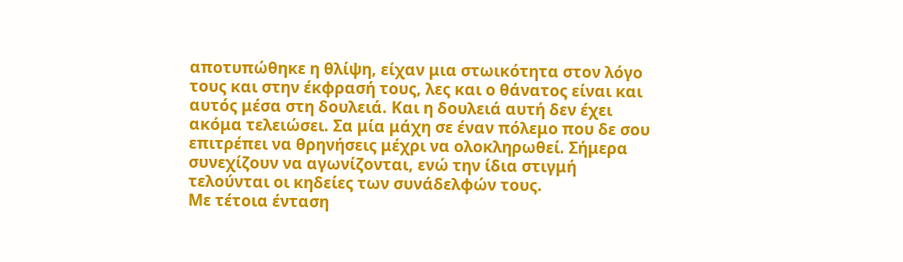αποτυπώθηκε η θλίψη, είχαν μια στωικότητα στον λόγο τους και στην έκφρασή τους, λες και ο θάνατος είναι και αυτός μέσα στη δουλειά. Και η δουλειά αυτή δεν έχει ακόμα τελειώσει. Σα μία μάχη σε έναν πόλεμο που δε σου επιτρέπει να θρηνήσεις μέχρι να ολοκληρωθεί. Σήμερα συνεχίζουν να αγωνίζονται, ενώ την ίδια στιγμή τελούνται οι κηδείες των συνάδελφών τους.
Με τέτοια ένταση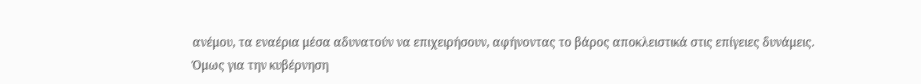ανέμου, τα εναέρια μέσα αδυνατούν να επιχειρήσουν, αφήνοντας το βάρος αποκλειστικά στις επίγειες δυνάμεις.
Όμως για την κυβέρνηση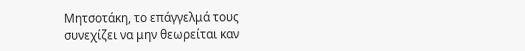Μητσοτάκη, το επάγγελμά τους συνεχίζει να μην θεωρείται καν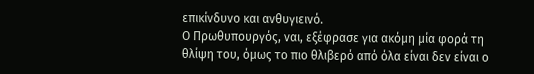επικίνδυνο και ανθυγιεινό.
Ο Πρωθυπουργός, ναι, εξέφρασε για ακόμη μία φορά τη θλίψη του, όμως το πιο θλιβερό από όλα είναι δεν είναι ο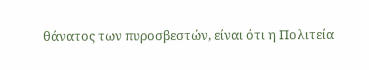θάνατος των πυροσβεστών, είναι ότι η Πολιτεία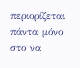περιορίζεται πάντα μόνο στο να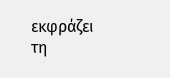εκφράζει τη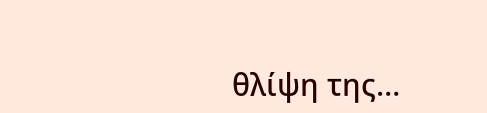θλίψη της…